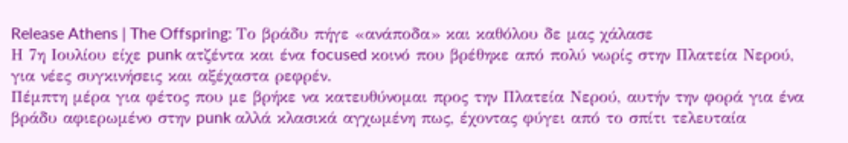Release Athens | The Offspring: Το βράδυ πήγε «ανάποδα» και καθόλου δε μας χάλασε
Η 7η Ιουλίου είχε punk ατζέντα και ένα focused κοινό που βρέθηκε από πολύ νωρίς στην Πλατεία Νερού, για νέες συγκινήσεις και αξέχαστα ρεφρέν.
Πέμπτη μέρα για φέτος που με βρήκε να κατευθύνομαι προς την Πλατεία Νερού, αυτήν την φορά για ένα βράδυ αφιερωμένο στην punk αλλά κλασικά αγχωμένη πως, έχοντας φύγει από το σπίτι τελευταία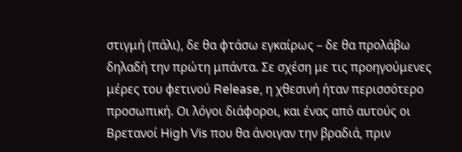στιγμή (πάλι), δε θα φτάσω εγκαίρως – δε θα προλάβω δηλαδή την πρώτη μπάντα. Σε σχέση με τις προηγούμενες μέρες του φετινού Release, η χθεσινή ήταν περισσότερο προσωπική. Οι λόγοι διάφοροι, και ένας από αυτούς οι Βρετανοί High Vis που θα άνοιγαν την βραδιά, πριν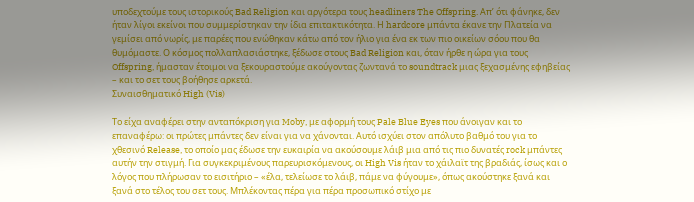υποδεχτούμε τους ιστορικούς Bad Religion και αργότερα τους headliners The Offspring. Απ’ ότι φάνηκε, δεν ήταν λίγοι εκείνοι που συμμερίστηκαν την ίδια επιτακτικότητα. Η hardcore μπάντα έκανε την Πλατεία να γεμίσει από νωρίς, με παρέες που ενώθηκαν κάτω από τον ήλιο για ένα εκ των πιο οικείων σόου που θα θυμόμαστε. Ο κόσμος πολλαπλασιάστηκε, ξέδωσε στους Bad Religion και, όταν ήρθε η ώρα για τους Offspring, ήμασταν έτοιμοι να ξεκουραστούμε ακούγοντας ζωντανά το soundtrack μιας ξεχασμένης εφηβείας – και το σετ τους βοήθησε αρκετά.
Συναισθηματικό High (Vis)

Το είχα αναφέρει στην ανταπόκριση για Moby, με αφορμή τους Pale Blue Eyes που άνοιγαν και το επαναφέρω: οι πρώτες μπάντες δεν είναι για να χάνονται. Αυτό ισχύει στον απόλυτο βαθμό του για το χθεσινό Release, το οποίο μας έδωσε την ευκαιρία να ακούσουμε λάιβ μια από τις πιο δυνατές rock μπάντες αυτήν την στιγμή. Για συγκεκριμένους παρευρισκόμενους, οι High Vis ήταν το χάιλαϊτ της βραδιάς, ίσως και ο λόγος που πλήρωσαν το εισιτήριο – «έλα, τελείωσε το λάιβ, πάμε να φύγουμε», όπως ακούστηκε ξανά και ξανά στο τέλος του σετ τους. Μπλέκοντας πέρα για πέρα προσωπικό στίχο με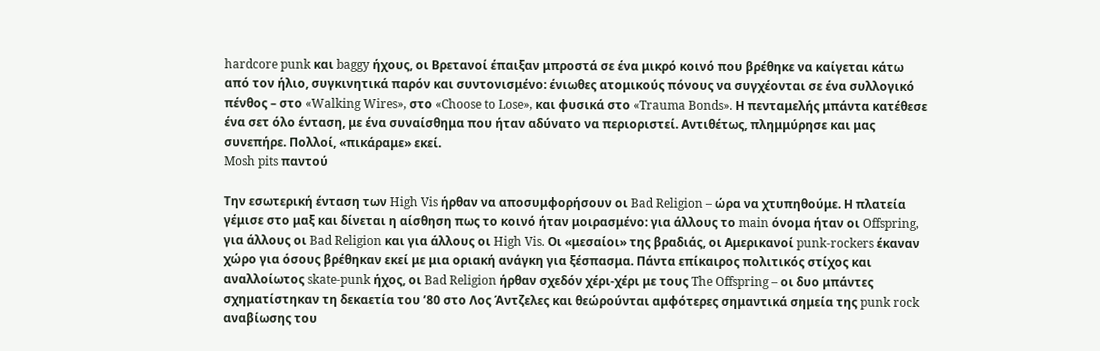hardcore punk και baggy ήχους, οι Βρετανοί έπαιξαν μπροστά σε ένα μικρό κοινό που βρέθηκε να καίγεται κάτω από τον ήλιο, συγκινητικά παρόν και συντονισμένο: ένιωθες ατομικούς πόνους να συγχέονται σε ένα συλλογικό πένθος – στο «Walking Wires», στο «Choose to Lose», και φυσικά στο «Trauma Bonds». Η πενταμελής μπάντα κατέθεσε ένα σετ όλο ένταση, με ένα συναίσθημα που ήταν αδύνατο να περιοριστεί. Αντιθέτως, πλημμύρησε και μας συνεπήρε. Πολλοί, «πικάραμε» εκεί.
Mosh pits παντού

Την εσωτερική ένταση των High Vis ήρθαν να αποσυμφορήσουν οι Bad Religion – ώρα να χτυπηθούμε. Η πλατεία γέμισε στο μαξ και δίνεται η αίσθηση πως το κοινό ήταν μοιρασμένο: για άλλους το main όνομα ήταν οι Offspring, για άλλους οι Bad Religion και για άλλους οι High Vis. Οι «μεσαίοι» της βραδιάς, οι Αμερικανοί punk-rockers έκαναν χώρο για όσους βρέθηκαν εκεί με μια οριακή ανάγκη για ξέσπασμα. Πάντα επίκαιρος πολιτικός στίχος και αναλλοίωτος skate-punk ήχος, οι Bad Religion ήρθαν σχεδόν χέρι-χέρι με τους The Offspring – οι δυο μπάντες σχηματίστηκαν τη δεκαετία του ’80 στο Λος Άντζελες και θεώρούνται αμφότερες σημαντικά σημεία της punk rock αναβίωσης του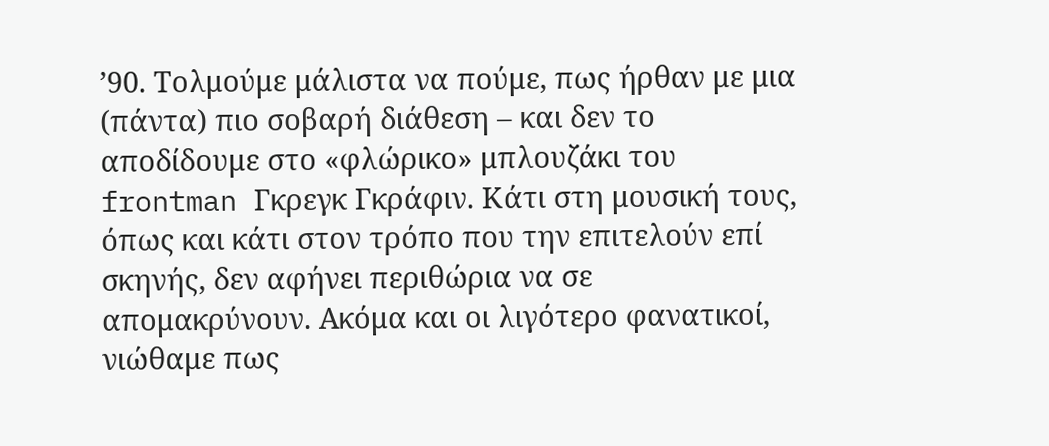’90. Τολμούμε μάλιστα να πούμε, πως ήρθαν με μια (πάντα) πιο σοβαρή διάθεση – και δεν το αποδίδουμε στο «φλώρικο» μπλουζάκι του frontman Γκρεγκ Γκράφιν. Κάτι στη μουσική τους, όπως και κάτι στον τρόπο που την επιτελούν επί σκηνής, δεν αφήνει περιθώρια να σε απομακρύνουν. Ακόμα και οι λιγότερο φανατικοί, νιώθαμε πως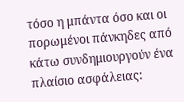τόσο η μπάντα όσο και οι πορωμένοι πάνκηδες από κάτω συνδημιουργούν ένα πλαίσιο ασφάλειας: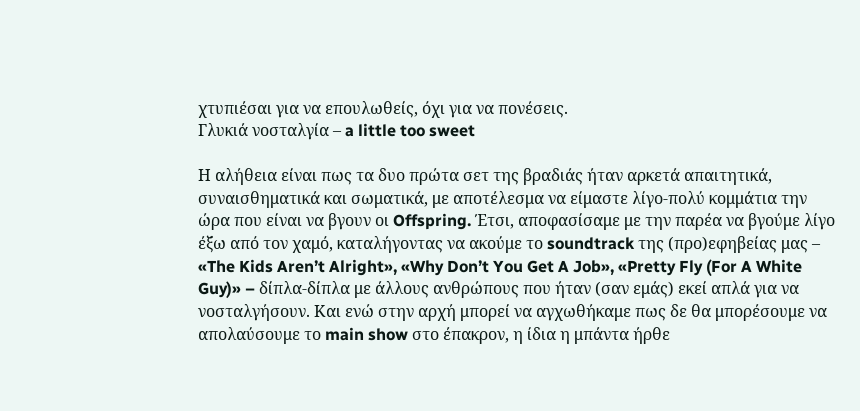χτυπιέσαι για να επουλωθείς, όχι για να πονέσεις.
Γλυκιά νοσταλγία – a little too sweet

Η αλήθεια είναι πως τα δυο πρώτα σετ της βραδιάς ήταν αρκετά απαιτητικά, συναισθηματικά και σωματικά, με αποτέλεσμα να είμαστε λίγο-πολύ κομμάτια την ώρα που είναι να βγουν οι Offspring. Έτσι, αποφασίσαμε με την παρέα να βγούμε λίγο έξω από τον χαμό, καταλήγοντας να ακούμε το soundtrack της (προ)εφηβείας μας – «The Kids Aren’t Alright», «Why Don’t You Get A Job», «Pretty Fly (For A White Guy)» – δίπλα-δίπλα με άλλους ανθρώπους που ήταν (σαν εμάς) εκεί απλά για να νοσταλγήσουν. Και ενώ στην αρχή μπορεί να αγχωθήκαμε πως δε θα μπορέσουμε να απολαύσουμε το main show στο έπακρον, η ίδια η μπάντα ήρθε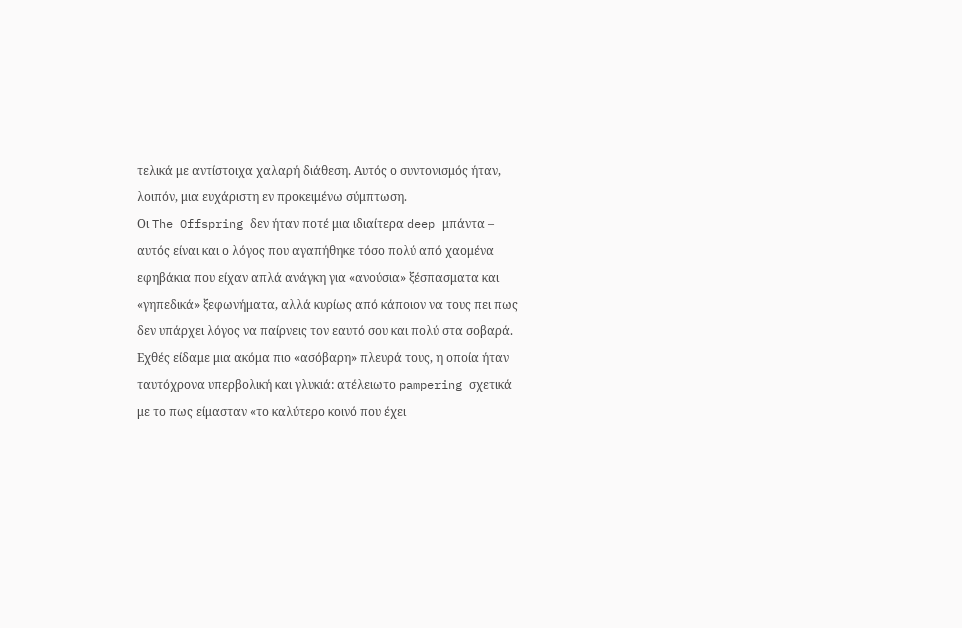τελικά με αντίστοιχα χαλαρή διάθεση. Αυτός ο συντονισμός ήταν, λοιπόν, μια ευχάριστη εν προκειμένω σύμπτωση.
Οι The Offspring δεν ήταν ποτέ μια ιδιαίτερα deep μπάντα – αυτός είναι και ο λόγος που αγαπήθηκε τόσο πολύ από χαομένα εφηβάκια που είχαν απλά ανάγκη για «ανούσια» ξέσπασματα και «γηπεδικά» ξεφωνήματα, αλλά κυρίως από κάποιον να τους πει πως δεν υπάρχει λόγος να παίρνεις τον εαυτό σου και πολύ στα σοβαρά. Εχθές είδαμε μια ακόμα πιο «ασόβαρη» πλευρά τους, η οποία ήταν ταυτόχρονα υπερβολική και γλυκιά: ατέλειωτο pampering σχετικά με το πως είμασταν «το καλύτερο κοινό που έχει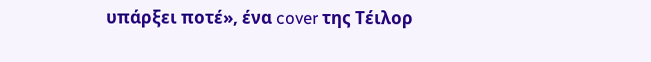υπάρξει ποτέ», ένα cover της Τέιλορ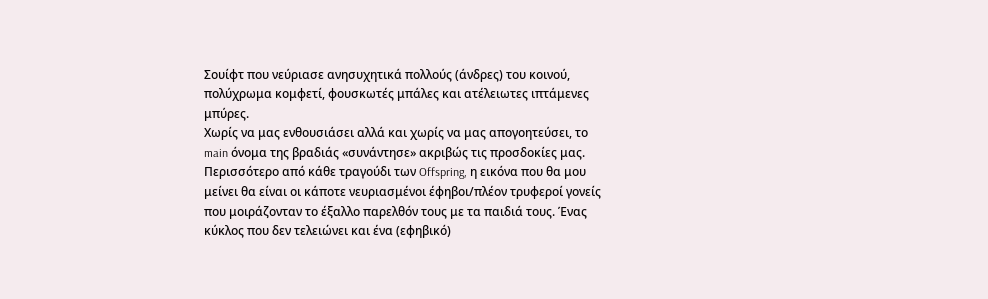Σουίφτ που νεύριασε ανησυχητικά πολλούς (άνδρες) του κοινού, πολύχρωμα κομφετί, φουσκωτές μπάλες και ατέλειωτες ιπτάμενες μπύρες.
Χωρίς να μας ενθουσιάσει αλλά και χωρίς να μας απογοητεύσει, το main όνομα της βραδιάς «συνάντησε» ακριβώς τις προσδοκίες μας. Περισσότερο από κάθε τραγούδι των Offspring, η εικόνα που θα μου μείνει θα είναι οι κάποτε νευριασμένοι έφηβοι/πλέον τρυφεροί γονείς που μοιράζονταν το έξαλλο παρελθόν τους με τα παιδιά τους. Ένας κύκλος που δεν τελειώνει και ένα (εφηβικό)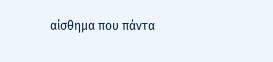αίσθημα που πάντα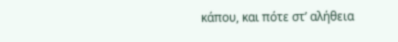κάπου, και πότε στ’ αλήθεια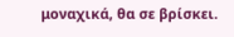μοναχικά, θα σε βρίσκει.